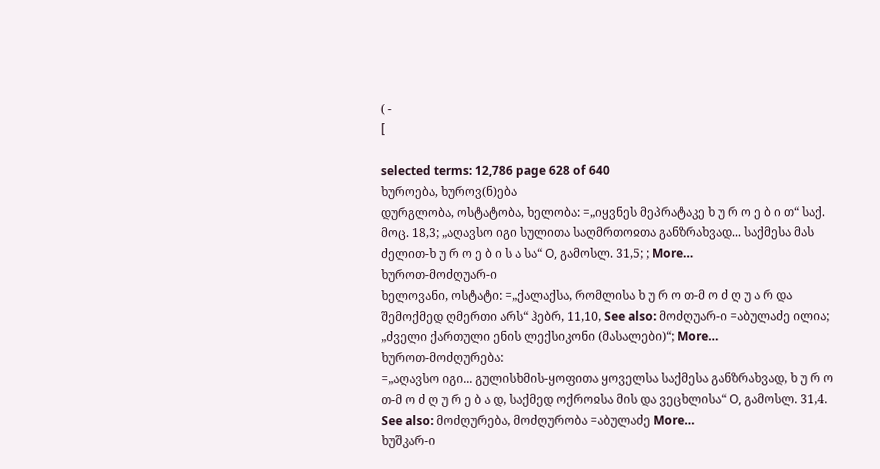( -
[

selected terms: 12,786 page 628 of 640
ხუროება, ხუროვ(ნ)ება
დურგლობა, ოსტატობა, ხელობა: =„იყვნეს მეპრატაკე ხ უ რ ო ე ბ ი თ“ საქ. მოც. 18,3; „აღავსო იგი სულითა საღმრთოჲთა განზრახვად... საქმესა მას ძელით-ხ უ რ ო ე ბ ი ს ა სა“ Ο, გამოსლ. 31,5; ; More…
ხუროთ-მოძღუარ-ი
ხელოვანი, ოსტატი: =„ქალაქსა, რომლისა ხ უ რ ო თ-მ ო ძ ღ უ ა რ და შემოქმედ ღმერთი არს“ ჰებრ, 11,10, See also: მოძღუარ-ი =აბულაძე ილია; „ძველი ქართული ენის ლექსიკონი (მასალები)“; More…
ხუროთ-მოძღურება:
=„აღავსო იგი... გულისხმის-ყოფითა ყოველსა საქმესა განზრახვად, ხ უ რ ო თ-მ ო ძ ღ უ რ ე ბ ა დ, საქმედ ოქროჲსა მის და ვეცხლისა“ Ο, გამოსლ. 31,4. See also: მოძღურება, მოძღურობა =აბულაძე More…
ხუშკარ-ი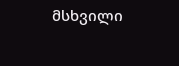მსხვილი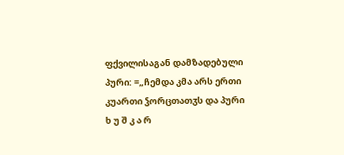ფქვილისაგან დამზადებული პური: =„ჩემდა კმა არს ერთი კუართი ჴორცთათჳს და პური ხ უ შ კ ა რ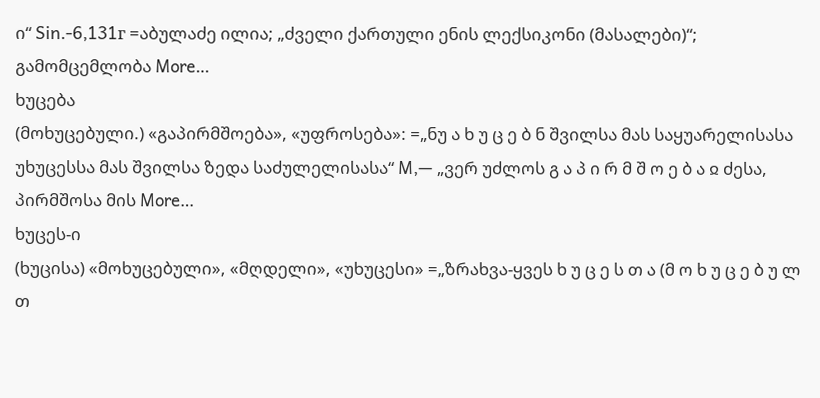ი“ Sin.-6,131г =აბულაძე ილია; „ძველი ქართული ენის ლექსიკონი (მასალები)“; გამომცემლობა More…
ხუცება
(მოხუცებული.) «გაპირმშოება», «უფროსება»: =„ნუ ა ხ უ ც ე ბ ნ შვილსა მას საყუარელისასა უხუცესსა მას შვილსა ზედა საძულელისასა“ M,— „ვერ უძლოს გ ა პ ი რ მ შ ო ე ბ ა ჲ ძესა, პირმშოსა მის More…
ხუცეს-ი
(ხუცისა) «მოხუცებული», «მღდელი», «უხუცესი» =„ზრახვა-ყვეს ხ უ ც ე ს თ ა (მ ო ხ უ ც ე ბ უ ლ თ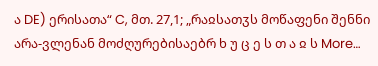ა DE) ერისათა“ C, მთ. 27,1; „რაჲსათჳს მოწაფენი შენნი არა-ვლენან მოძღურებისაებრ ხ უ ც ე ს თ ა ჲ ს More…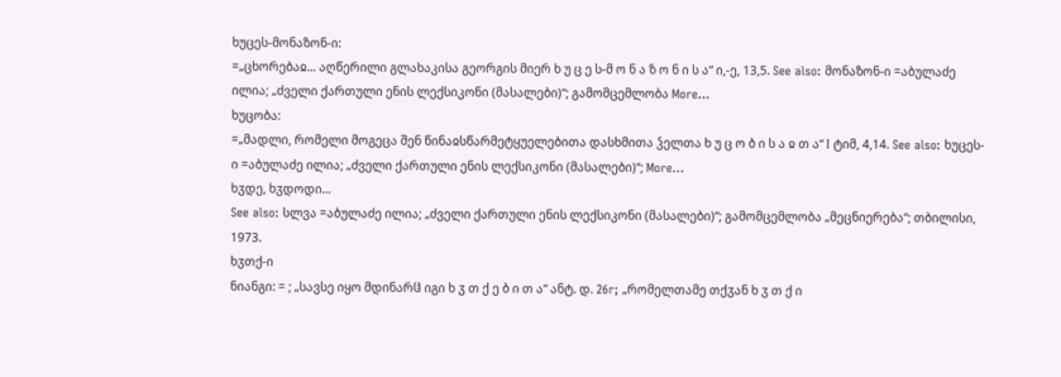ხუცეს-მონაზონ-ი:
=„ცხორებაჲ... აღწერილი გლახაკისა გეორგის მიერ ხ უ ც ე ს-მ ო ნ ა ზ ო ნ ი ს ა“ ი,-ე, 13,5. See also: მონაზონ-ი =აბულაძე ილია; „ძველი ქართული ენის ლექსიკონი (მასალები)“; გამომცემლობა More…
ხუცობა:
=„მადლი, რომელი მოგეცა შენ წინაჲსწარმეტყუელებითა დასხმითა ჴელთა ხ უ ც ო ბ ი ს ა ჲ თ ა“ I ტიმ, 4,14. See also: ხუცეს-ი =აბულაძე ილია; „ძველი ქართული ენის ლექსიკონი (მასალები)“; More…
ხჳდე, ხჳდოდი...
See also: სლვა =აბულაძე ილია; „ძველი ქართული ენის ლექსიკონი (მასალები)“; გამომცემლობა „მეცნიერება“; თბილისი, 1973.
ხჳთქ-ი
ნიანგი: = ; „სავსე იყო მდინარჱ იგი ხ ჳ თ ქ ე ბ ი თ ა“ ანტ. დ. 26r; „რომელთამე თქჳან ხ ჳ თ ქ ი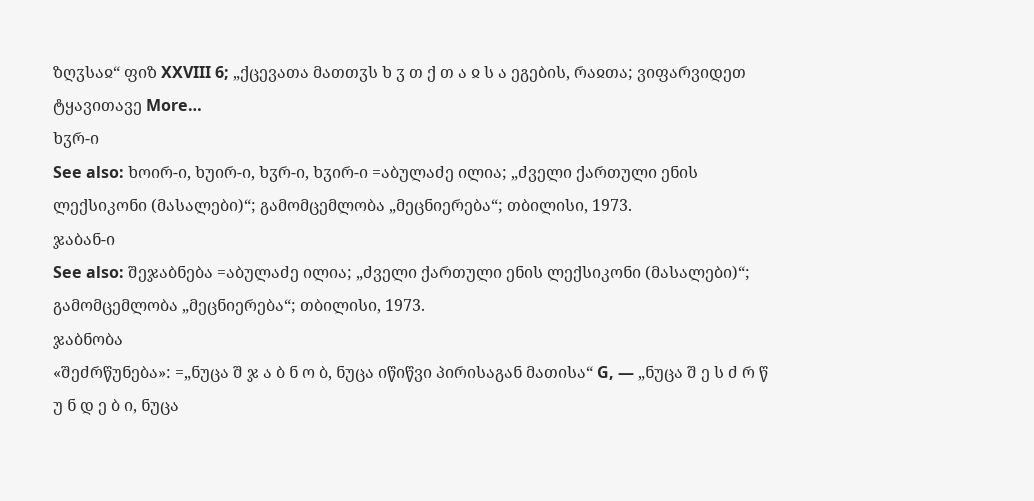ზღჳსაჲ“ ფიზ XXVIII 6; „ქცევათა მათთჳს ხ ჳ თ ქ თ ა ჲ ს ა ეგების, რაჲთა; ვიფარვიდეთ ტყავითავე More…
ხჳრ-ი
See also: ხოირ-ი, ხუირ-ი, ხჳრ-ი, ხჳირ-ი =აბულაძე ილია; „ძველი ქართული ენის ლექსიკონი (მასალები)“; გამომცემლობა „მეცნიერება“; თბილისი, 1973.
ჯაბან-ი
See also: შეჯაბნება =აბულაძე ილია; „ძველი ქართული ენის ლექსიკონი (მასალები)“; გამომცემლობა „მეცნიერება“; თბილისი, 1973.
ჯაბნობა
«შეძრწუნება»: =„ნუცა შ ჯ ა ბ ნ ო ბ, ნუცა იწიწვი პირისაგან მათისა“ G, — „ნუცა შ ე ს ძ რ წ უ ნ დ ე ბ ი, ნუცა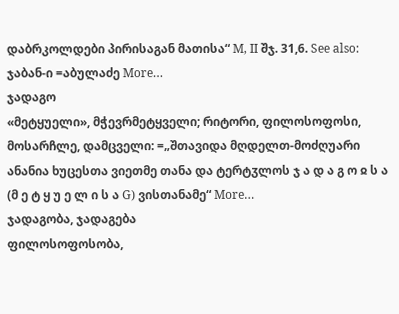დაბრკოლდები პირისაგან მათისა“ M, II შჯ. 31,6. See also: ჯაბან-ი =აბულაძე More…
ჯადაგო
«მეტყუელი», მჭევრმეტყველი; რიტორი, ფილოსოფოსი, მოსარჩლე, დამცველი: =„შთავიდა მღდელთ-მოძღუარი ანანია ხუცესთა ვიეთმე თანა და ტერტჳლოს ჯ ა დ ა გ ო ჲ ს ა (მ ე ტ ყ უ ე ლ ი ს ა G) ვისთანამე“ More…
ჯადაგობა, ჯადაგება
ფილოსოფოსობა,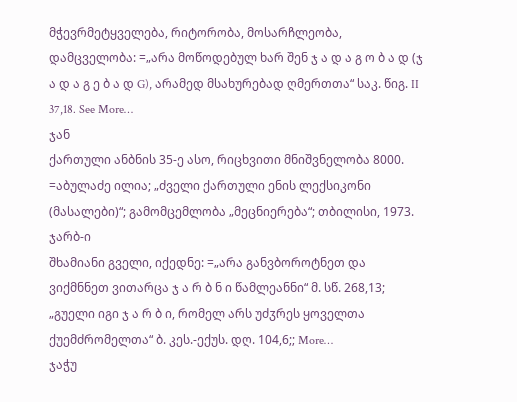მჭევრმეტყველება, რიტორობა, მოსარჩლეობა, დამცველობა: =„არა მოწოდებულ ხარ შენ ჯ ა დ ა გ ო ბ ა დ (ჯ ა დ ა გ ე ბ ა დ G), არამედ მსახურებად ღმერთთა“ საკ. წიგ. II 37,18. See More…
ჯან
ქართული ანბნის 35-ე ასო, რიცხვითი მნიშვნელობა 8000. =აბულაძე ილია; „ძველი ქართული ენის ლექსიკონი (მასალები)“; გამომცემლობა „მეცნიერება“; თბილისი, 1973.
ჯარბ-ი
შხამიანი გველი, იქედნე: =„არა განვბოროტნეთ და ვიქმნნეთ ვითარცა ჯ ა რ ბ ნ ი წამლეანნი“ მ. სწ. 268,13; „გუელი იგი ჯ ა რ ბ ი, რომელ არს უძჳრეს ყოველთა ქუემძრომელთა“ ბ. კეს.-ექუს. დღ. 104,6;; More…
ჯაჭუ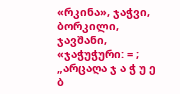«რკინა», ჯაჭვი, ბორკილი, ჯავშანი, «ჯაჭუჭური: = ; „არცაღა ჯ ა ჭ უ ე ბ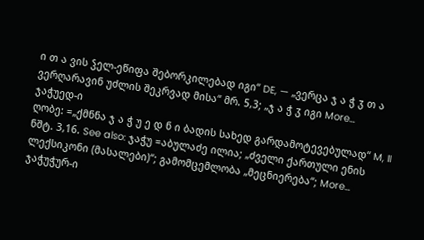ი თ ა ვის ჴელ-ეწიფა შებორკილებად იგი“ DE, — „ვერცა ჯ ა ჭ ჳ თ ა ვერღარავინ უძლის შეკრვად მისა“ მრ. 5,3; „ჯ ა ჭ ჳ იგი More…
ჯაჭუედ-ი
ღობე: =„ქმნნა ჯ ა ჭ უ ე დ ნ ი ბადის სახედ გარდამოტევებულად“ M, II ნშტ. 3,16. See also: ჯაჭუ =აბულაძე ილია; „ძველი ქართული ენის ლექსიკონი (მასალები)“; გამომცემლობა „მეცნიერება“; More…
ჯაჭუჭურ-ი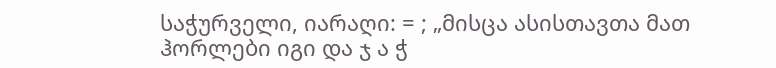საჭურველი, იარაღი: = ; „მისცა ასისთავთა მათ ჰორლები იგი და ჯ ა ჭ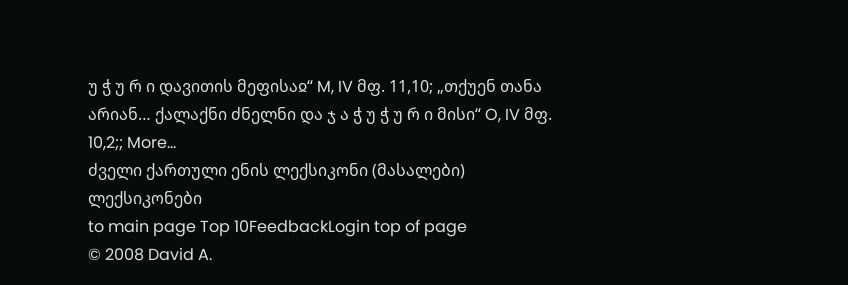უ ჭ უ რ ი დავითის მეფისაჲ“ M, IV მფ. 11,10; „თქუენ თანა არიან… ქალაქნი ძნელნი და ჯ ა ჭ უ ჭ უ რ ი მისი“ O, IV მფ. 10,2;; More…
ძველი ქართული ენის ლექსიკონი (მასალები) ლექსიკონები
to main page Top 10FeedbackLogin top of page
© 2008 David A.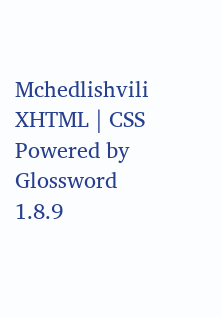Mchedlishvili XHTML | CSS Powered by Glossword 1.8.9